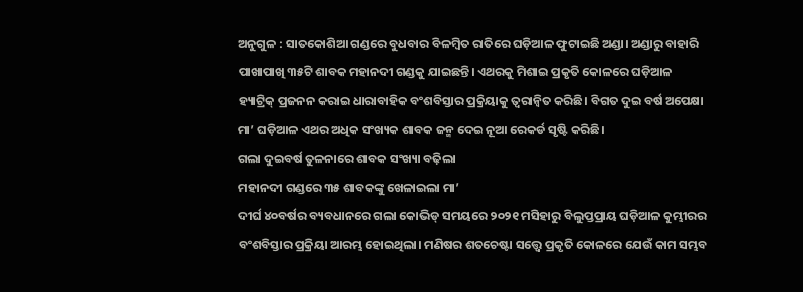ଅନୁଗୁଳ : ସାତକୋଶିଆ ଗଣ୍ଡରେ ବୁଧବାର ବିଳମ୍ବିତ ରାତିରେ ଘଡ଼ିଆଳ ଫୁଟାଇଛି ଅଣ୍ଡା। ଅଣ୍ଡାରୁ ବାହାରି ପାଖାପାଖି ୩୫ଟି ଶାବକ ମହାନଦୀ ଗଣ୍ଡକୁ ଯାଇଛନ୍ତି। ଏଥରକୁ ମିଶାଇ ପ୍ରକୃତି କୋଳରେ ଘଡ଼ିଆଳ ହ୍ୟାଟ୍ରିକ୍ ପ୍ରଜନନ କରାଇ ଧାରାବାହିକ ବଂଶବିସ୍ତାର ପ୍ରକ୍ରିୟାକୁ ତ୍ବରାନ୍ବିତ କରିଛି। ବିଗତ ଦୁଇ ବର୍ଷ ଅପେକ୍ଷା ମା’ ଘଡ଼ିଆଳ ଏଥର ଅଧିକ ସଂଖ୍ୟକ ଶାବକ ଜନ୍ମ ଦେଇ ନୂଆ ରେକର୍ଡ ସୃଷ୍ଟି କରିଛି।
ଗଲା ଦୁଇବର୍ଷ ତୁଳନାରେ ଶାବକ ସଂଖ୍ୟା ବଢ଼ିଲା
ମହାନଦୀ ଗଣ୍ଡରେ ୩୫ ଶାବକଙ୍କୁ ଖେଳାଇଲା ମା’
ଦୀର୍ଘ ୪୦ବର୍ଷର ବ୍ୟବଧାନରେ ଗଲା କୋଭିଡ୍ ସମୟରେ ୨୦୨୧ ମସିହାରୁ ବିଲୁପ୍ତପ୍ରାୟ ଘଡ଼ିଆଳ କୁମ୍ଭୀରର ବଂଶବିସ୍ତାର ପ୍ରକ୍ରିୟା ଆରମ୍ଭ ହୋଇଥିଲା। ମଣିଷର ଶତଚେଷ୍ଟା ସତ୍ତ୍ବେ ପ୍ରକୃତି କୋଳରେ ଯେଉଁ କାମ ସମ୍ଭବ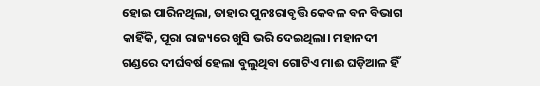ହୋଇ ପାରିନଥିଲା, ତାହାର ପୁନଃରାବୃତ୍ତି କେବଳ ବନ ବିଭାଗ କାହିଁକି, ପୂରା ରାଜ୍ୟରେ ଖୁସି ଭରି ଦେଇଥିଲା। ମହାନଦୀ ଗଣ୍ଡରେ ଦୀର୍ଘବର୍ଷ ହେଲା ବୁଲୁଥିବା ଗୋଟିଏ ମାଈ ଘଡ଼ିଆଳ ହିଁ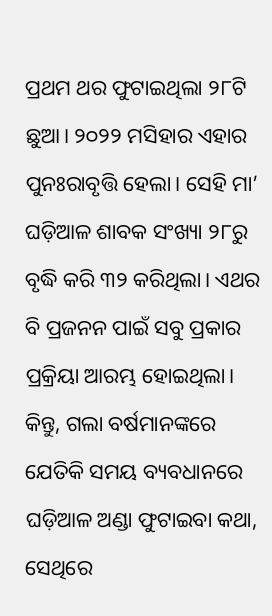ପ୍ରଥମ ଥର ଫୁଟାଇଥିଲା ୨୮ଟି ଛୁଆ। ୨୦୨୨ ମସିହାର ଏହାର ପୁନଃରାବୃତ୍ତି ହେଲା। ସେହି ମା’ ଘଡ଼ିଆଳ ଶାବକ ସଂଖ୍ୟା ୨୮ରୁ ବୃଦ୍ଧି କରି ୩୨ କରିଥିଲା। ଏଥର ବି ପ୍ରଜନନ ପାଇଁ ସବୁ ପ୍ରକାର ପ୍ରକ୍ରିୟା ଆରମ୍ଭ ହୋଇଥିଲା। କିନ୍ତୁ, ଗଲା ବର୍ଷମାନଙ୍କରେ ଯେତିକି ସମୟ ବ୍ୟବଧାନରେ ଘଡ଼ିଆଳ ଅଣ୍ଡା ଫୁଟାଇବା କଥା, ସେଥିରେ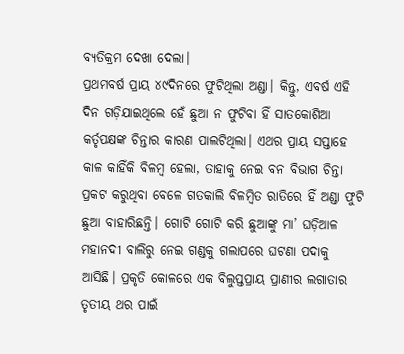ବ୍ୟତିକ୍ରମ ଦେଖା ଦେଲା।
ପ୍ରଥମବର୍ଷ ପ୍ରାୟ ୪୯ଦିନରେ ଫୁଟିଥିଲା ଅଣ୍ଡା। କିନ୍ତୁ, ଏବର୍ଷ ଏହି ଦିନ ଗଡ଼ିଯାଇଥିଲେ ହେଁ ଛୁଆ ନ ଫୁଟିବା ହିଁ ସାତକୋଶିଆ କର୍ତୃପକ୍ଷଙ୍କ ଚିନ୍ତାର କାରଣ ପାଲଟିଥିଲା। ଏଥର ପ୍ରାୟ ସପ୍ତାହେ କାଳ କାହିଁକି ବିଳମ୍ବ ହେଲା, ତାହାକୁ ନେଇ ବନ ବିଭାଗ ଚିନ୍ତା ପ୍ରକଟ କରୁଥିବା ବେଳେ ଗତକାଲି ବିଳମ୍ବିତ ରାତିରେ ହିଁ ଅଣ୍ଡା ଫୁଟି ଛୁଆ ବାହାରିଛନ୍ତି। ଗୋଟି ଗୋଟି କରି ଛୁଆଙ୍କୁ ମା’ ଘଡ଼ିଆଳ ମହାନଦୀ ବାଲିରୁ ନେଇ ଗଣ୍ଡକୁ ଗଲାପରେ ଘଟଣା ପଦାକୁ ଆସିଛି। ପ୍ରକୃତି କୋଳରେ ଏକ ବିଲୁପ୍ତପ୍ରାୟ ପ୍ରାଣୀର ଲଗାତାର ତୃତୀୟ ଥର ପାଇଁ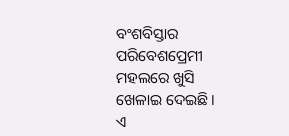ବଂଶବିସ୍ତାର ପରିବେଶପ୍ରେମୀ ମହଲରେ ଖୁସି ଖେଳାଇ ଦେଇଛି।
ଏ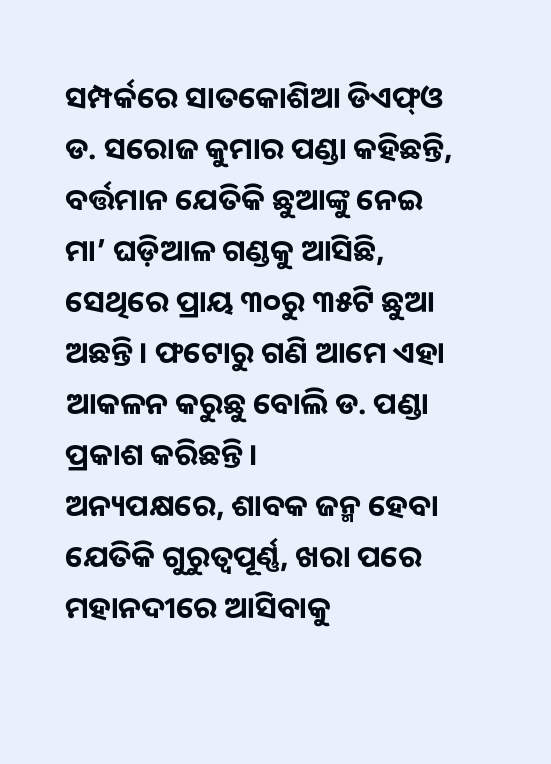ସମ୍ପର୍କରେ ସାତକୋଶିଆ ଡିଏଫ୍ଓ ଡ. ସରୋଜ କୁମାର ପଣ୍ଡା କହିଛନ୍ତି, ବର୍ତ୍ତମାନ ଯେତିକି ଛୁଆଙ୍କୁ ନେଇ ମା’ ଘଡ଼ିଆଳ ଗଣ୍ଡକୁ ଆସିଛି, ସେଥିରେ ପ୍ରାୟ ୩୦ରୁ ୩୫ଟି ଛୁଆ ଅଛନ୍ତି। ଫଟୋରୁ ଗଣି ଆମେ ଏହା ଆକଳନ କରୁଛୁ ବୋଲି ଡ. ପଣ୍ଡା ପ୍ରକାଶ କରିଛନ୍ତି।
ଅନ୍ୟପକ୍ଷରେ, ଶାବକ ଜନ୍ମ ହେବା ଯେତିକି ଗୁରୁତ୍ବପୂର୍ଣ୍ଣ, ଖରା ପରେ ମହାନଦୀରେ ଆସିବାକୁ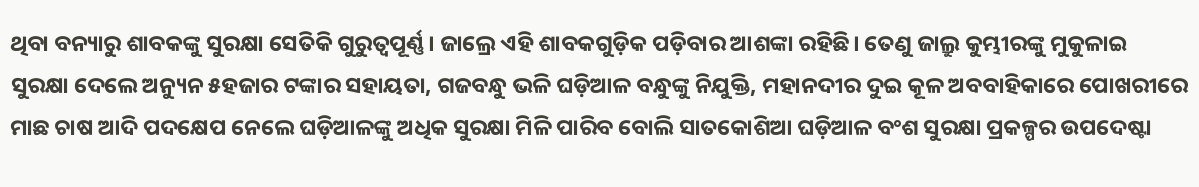ଥିବା ବନ୍ୟାରୁ ଶାବକଙ୍କୁ ସୁରକ୍ଷା ସେତିକି ଗୁରୁତ୍ବପୂର୍ଣ୍ଣ। ଜାଲ୍ରେ ଏହି ଶାବକଗୁଡ଼ିକ ପଡ଼ିବାର ଆଶଙ୍କା ରହିଛି। ତେଣୁ ଜାଲ୍ରୁ କୁମ୍ଭୀରଙ୍କୁ ମୁକୁଳାଇ ସୁରକ୍ଷା ଦେଲେ ଅନ୍ୟୁନ ୫ହଜାର ଟଙ୍କାର ସହାୟତା, ଗଜବନ୍ଧୁ ଭଳି ଘଡ଼ିଆଳ ବନ୍ଧୁଙ୍କୁ ନିଯୁକ୍ତି, ମହାନଦୀର ଦୁଇ କୂଳ ଅବବାହିକାରେ ପୋଖରୀରେ ମାଛ ଚାଷ ଆଦି ପଦକ୍ଷେପ ନେଲେ ଘଡ଼ିଆଳଙ୍କୁ ଅଧିକ ସୁରକ୍ଷା ମିଳି ପାରିବ ବୋଲି ସାତକୋଶିଆ ଘଡ଼ିଆଳ ବଂଶ ସୁରକ୍ଷା ପ୍ରକଳ୍ପର ଉପଦେଷ୍ଟା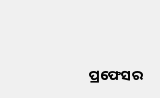ପ୍ରଫେସର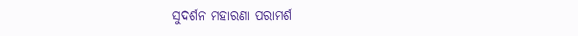ସୁଦର୍ଶନ ମହାରଣା ପରାମର୍ଶ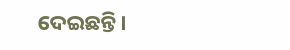ଦେଇଛନ୍ତି।